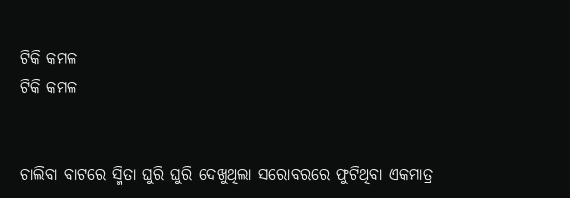ଟିକି କମଳ
ଟିକି କମଳ


ଚାଲିବା ବାଟରେ ସ୍ମିତା ଘୁରି ଘୁରି ଦେଖୁଥିଲା ସରୋବରରେ ଫୁଟିଥିବା ଏକମାତ୍ର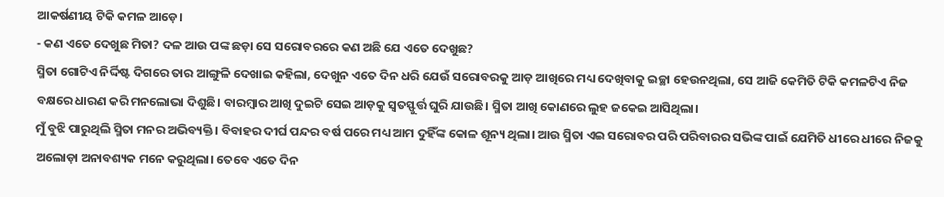ଆକର୍ଷଣୀୟ ଟିକି କମଳ ଆଡ଼େ।
- କଣ ଏତେ ଦେଖୁଛ ମିତା? ଦଳ ଆଉ ପଙ୍କ ଛଡ଼ା ସେ ସରୋବରରେ କଣ ଅଛି ଯେ ଏତେ ଦେଖୁଛ?
ସ୍ମିତା ଗୋଟିଏ ନିର୍ଦ୍ଦିଷ୍ଟ ଦିଗରେ ତାର ଆଙ୍ଗୁଳି ଦେଖାଇ କହିଲା, ଦେଖୁନ ଏତେ ଦିନ ଧରି ଯେଉଁ ସରୋବରକୁ ଆଡ଼ ଆଖିରେ ମଧ୍ୟ ଦେଖିବାକୁ ଇଚ୍ଛା ହେଉନଥିଲା, ସେ ଆଜି କେମିତି ଟିକି କମଳଟିଏ ନିଜ ବକ୍ଷରେ ଧାରଣ କରି ମନଲୋଭା ଦିଶୁଛି। ବାରମ୍ବାର ଆଖି ଦୁଇଟି ସେଇ ଆଡ଼କୁ ସ୍ୱତସ୍ଫୁର୍ତ୍ତ ଘୁରି ଯାଉଛି। ସ୍ମିତା ଆଖି କୋଣରେ ଲୁହ ଜକେଇ ଆସିଥିଲା।
ମୁଁ ବୁଝି ପାରୁଥିଲି ସ୍ମିତା ମନର ଅଭିବ୍ୟକ୍ତି। ବିବାହର ଦୀର୍ଘ ପନ୍ଦର ବର୍ଷ ପରେ ମଧ୍ୟ ଆମ ଦୁହିଁଙ୍କ କୋଳ ଶୂନ୍ୟ ଥିଲା। ଆଉ ସ୍ମିତା ଏଇ ସରୋବର ପରି ପରିବାରର ସଭିଙ୍କ ପାଇଁ ଯେମିତି ଧୀରେ ଧୀରେ ନିଜକୁ ଅଲୋଡ଼ା ଅନାବଶ୍ୟକ ମନେ କରୁଥିଲା। ତେବେ ଏତେ ଦିନ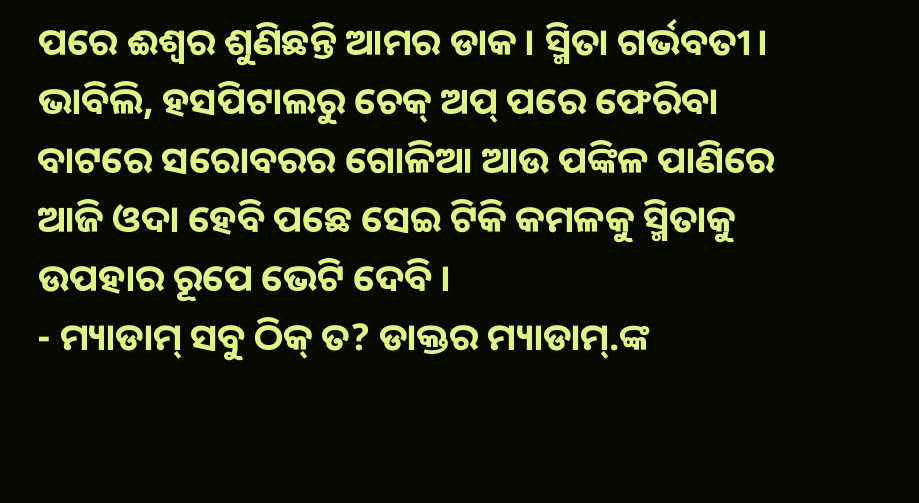ପରେ ଈଶ୍ୱର ଶୁଣିଛନ୍ତି ଆମର ଡାକ। ସ୍ମିତା ଗର୍ଭବତୀ। ଭାବିଲି, ହସପିଟାଲରୁ ଚେକ୍ ଅପ୍ ପରେ ଫେରିବା ବାଟରେ ସରୋବରର ଗୋଳିଆ ଆଉ ପଙ୍କିଳ ପାଣିରେ ଆଜି ଓଦା ହେବି ପଛେ ସେଇ ଟିକି କମଳକୁ ସ୍ମିତାକୁ ଉପହାର ରୂପେ ଭେଟି ଦେବି।
- ମ୍ୟାଡାମ୍ ସବୁ ଠିକ୍ ତ? ଡାକ୍ତର ମ୍ୟାଡାମ୍.ଙ୍କ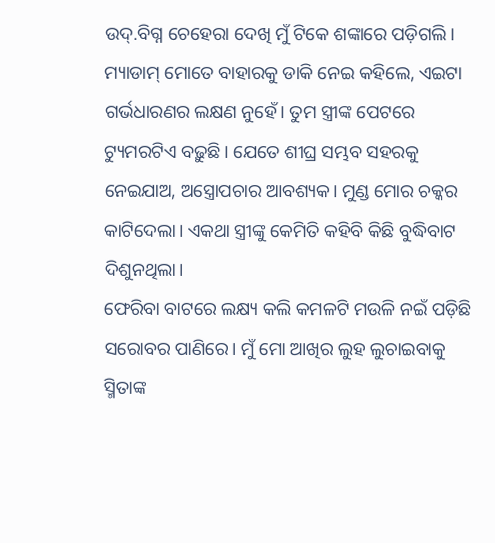ଉଦ୍.ବିଗ୍ନ ଚେହେରା ଦେଖି ମୁଁ ଟିକେ ଶଙ୍କାରେ ପଡ଼ିଗଲି। ମ୍ୟାଡାମ୍ ମୋତେ ବାହାରକୁ ଡାକି ନେଇ କହିଲେ, ଏଇଟା ଗର୍ଭଧାରଣର ଲକ୍ଷଣ ନୁହେଁ। ତୁମ ସ୍ତ୍ରୀଙ୍କ ପେଟରେ ଟ୍ୟୁମରଟିଏ ବଢ଼ୁଛି। ଯେତେ ଶୀଘ୍ର ସମ୍ଭବ ସହରକୁ ନେଇଯାଅ, ଅସ୍ତ୍ରୋପଚାର ଆବଶ୍ୟକ। ମୁଣ୍ଡ ମୋର ଚକ୍କର କାଟିଦେଲା। ଏକଥା ସ୍ତ୍ରୀଙ୍କୁ କେମିତି କହିବି କିଛି ବୁଦ୍ଧିବାଟ ଦିଶୁନଥିଲା।
ଫେରିବା ବାଟରେ ଲକ୍ଷ୍ୟ କଲି କମଳଟି ମଉଳି ନଇଁ ପଡ଼ିଛି ସରୋବର ପାଣିରେ। ମୁଁ ମୋ ଆଖିର ଲୁହ ଲୁଚାଇବାକୁ ସ୍ମିତାଙ୍କ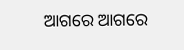ଆଗରେ ଆଗରେ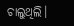ଚାଲୁଥିଲି।